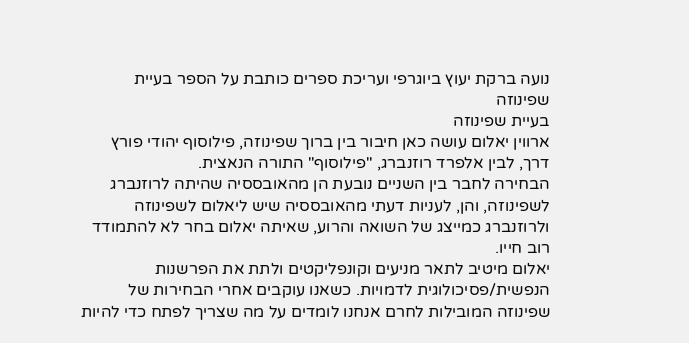נועה ברקת יעוץ ביוגרפי ועריכת ספרים כותבת על הספר בעיית שפינוזה
בעיית שפינוזה
ארווין יאלום עושה כאן חיבור בין ברוך שפינוזה, פילוסוף יהודי פורץ דרך, לבין אלפרד רוזנברג, "פילוסוף" התורה הנאצית.
הבחירה לחבר בין השניים נובעת הן מהאובססיה שהיתה לרוזנברג לשפינוזה, והן, לעניות דעתי מהאובססיה שיש ליאלום לשפינוזה ולרוזנברג כמייצג של השואה והרוע, שאיתה יאלום בחר לא להתמודד רוב חייו.
יאלום מיטיב לתאר מניעים וקונפליקטים ולתת את הפרשנות הנפשית/פסיכולוגית לדמויות. כשאנו עוקבים אחרי הבחירות של שפינוזה המובילות לחרם אנחנו לומדים על מה שצריך לפתח כדי להיות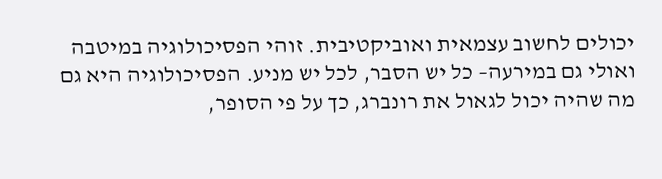יכולים לחשוב עצמאית ואוביקטיבית. זוהי הפסיכולוגיה במיטבה ואולי גם במירעה– כל יש הסבר, לכל יש מניע. הפסיכולוגיה היא גם מה שהיה יכול לגאול את רונברג, כך על פי הסופר,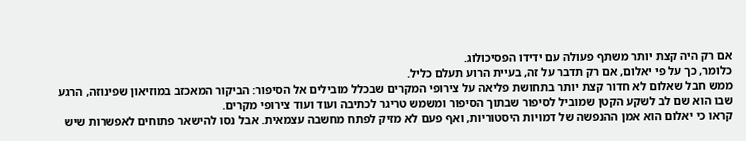אם רק היה קצת יותר משתף פעולה עם ידידו הפסיכולוג.
כלומר, כך על פי יאלום, אם רק תדבר על זה, בעיית הרוע תעלם כליל.
ממש חבל שאלום לא חדור קצת יותר בתחושת פליאה על צירופי המקרים שבכלל מובילים אל הסיפור: הביקור המאכזב במוזיאון שפינוזה, הרגע שבו הוא שם לב לשקע הקטן שמוביל לסיפור שבתוך הסיפור ומשמש טריגר לכתיבה ועוד ועוד צירופי מקרים.
קראו כי יאלום הוא אמן ההנפשה של דמויות היסטוריות, ואף פעם לא מזיק לפתח מחשבה עצמאית. אבל נסו להישאר פתוחים לאפשרות שיש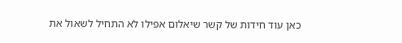כאן עוד חידות של קשר שיאלום אפילו לא התחיל לשאול את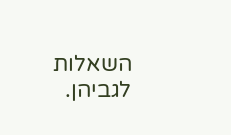השאלות לגביהן.